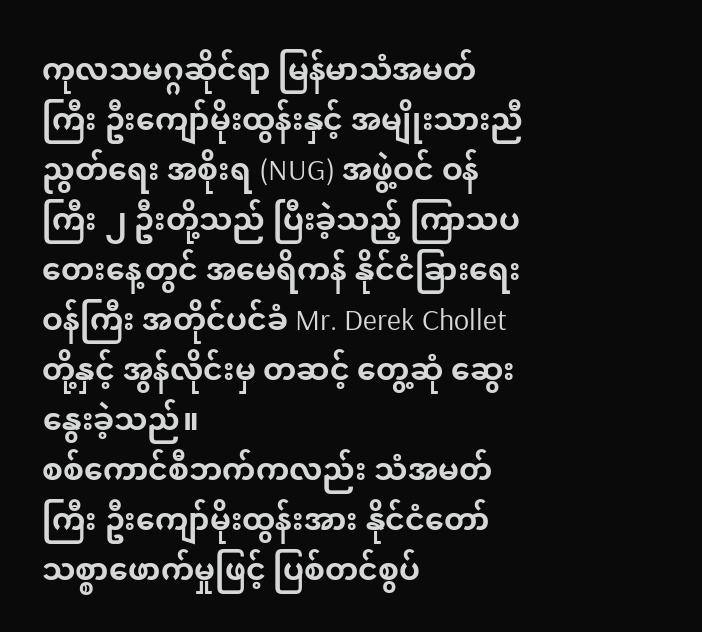ကုလသမဂ္ဂဆိုင်ရာ မြန်မာသံအမတ်ကြီး ဦးကျော်မိုးထွန်းနှင့် အမျိုးသားညီညွတ်ရေး အစိုးရ (NUG) အဖွဲ့ဝင် ဝန်ကြီး ၂ ဦးတို့သည် ပြီးခဲ့သည့် ကြာသပတေးနေ့တွင် အမေရိကန် နိုင်ငံခြားရေးဝန်ကြီး အတိုင်ပင်ခံ Mr. Derek Chollet တို့နှင့် အွန်လိုင်းမှ တဆင့် တွေ့ဆုံ ဆွေးနွေးခဲ့သည်။
စစ်ကောင်စီဘက်ကလည်း သံအမတ်ကြီး ဦးကျော်မိုးထွန်းအား နိုင်ငံတော် သစ္စာဖောက်မှုဖြင့် ပြစ်တင်စွပ်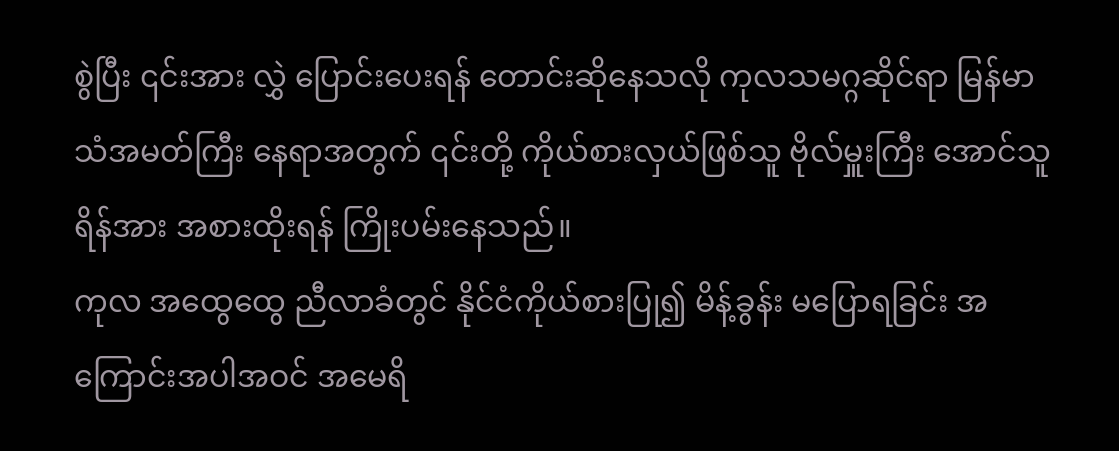စွဲပြီး ၎င်းအား လွှဲ ပြောင်းပေးရန် တောင်းဆိုနေသလို ကုလသမဂ္ဂဆိုင်ရာ မြန်မာသံအမတ်ကြီး နေရာအတွက် ၎င်းတို့ ကိုယ်စားလှယ်ဖြစ်သူ ဗိုလ်မှူးကြီး အောင်သူရိန်အား အစားထိုးရန် ကြိုးပမ်းနေသည်။
ကုလ အထွေထွေ ညီလာခံတွင် နိုင်ငံကိုယ်စားပြု၍ မိန့်ခွန်း မပြောရခြင်း အကြောင်းအပါအဝင် အမေရိ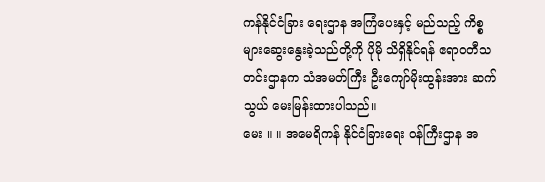ကန်နိုင်ငံခြား ရေးဌာန အကြံပေးနှင့် မည်သည့် ကိစ္စများဆွေးနွေးခဲ့သည်တို့ကို ပိုမို သိရှိနိုင်ရန် ဧရာဝတီသတင်းဌာနက သံအမတ်ကြီး ဦးကျော်မိုးထွန်းအား ဆက်သွယ် မေးမြန်းထားပါသည်။
မေး ။ ။ အမေရိကန် နိုင်ငံခြားရေး ဝန်ကြီးဌာန အ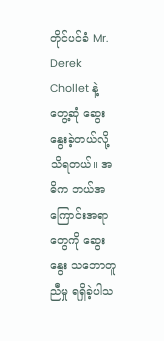တိုင်ပင်ခံ Mr. Derek Chollet နဲ့ တွေ့ဆုံ ဆွေးနွေးခဲ့တယ်လို့ သိရတယ်။ အဓိက ဘယ်အကြောင်းအရာတွေကို ဆွေးနွေး သဘောတူညီမှု ရရှိခဲ့ပါသ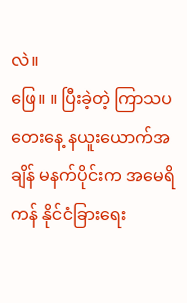လဲ။
ဖြေ။ ။ ပြီးခဲ့တဲ့ ကြာသပတေးနေ့ နယူးယောက်အချိန် မနက်ပိုင်းက အမေရိကန် နိုင်ငံခြားရေး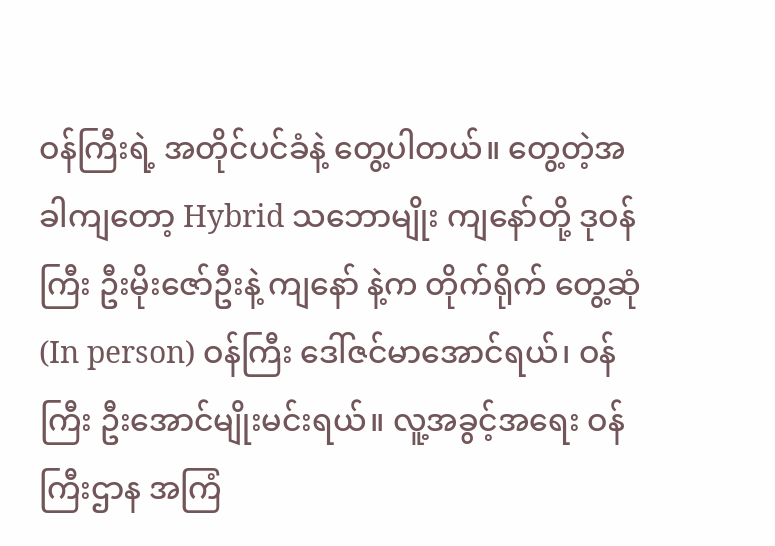ဝန်ကြီးရဲ့ အတိုင်ပင်ခံနဲ့ တွေ့ပါတယ်။ တွေ့တဲ့အခါကျတော့ Hybrid သဘောမျိုး ကျနော်တို့ ဒုဝန်ကြီး ဦးမိုးဇော်ဦးနဲ့ ကျနော် နဲ့က တိုက်ရိုက် တွေ့ဆုံ (In person) ဝန်ကြီး ဒေါ်ဇင်မာအောင်ရယ်၊ ဝန်ကြီး ဦးအောင်မျိုးမင်းရယ်။ လူ့အခွင့်အရေး ဝန် ကြီးဌာန အကြံ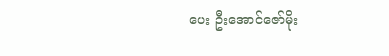ပေး ဦးအောင်ဇော်မိုး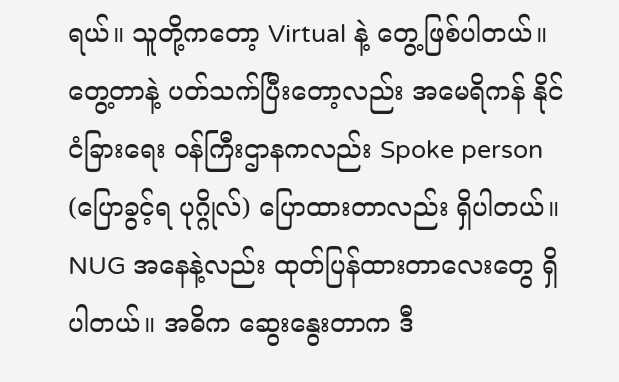ရယ်။ သူတို့ကတော့ Virtual နဲ့ တွေ့ဖြစ်ပါတယ်။
တွေ့တာနဲ့ ပတ်သက်ပြီးတော့လည်း အမေရိကန် နိုင်ငံခြားရေး ဝန်ကြီးဌာနကလည်း Spoke person (ပြောခွင့်ရ ပုဂ္ဂိုလ်) ပြောထားတာလည်း ရှိပါတယ်။ NUG အနေနဲ့လည်း ထုတ်ပြန်ထားတာလေးတွေ ရှိပါတယ်။ အဓိက ဆွေးနွေးတာက ဒီ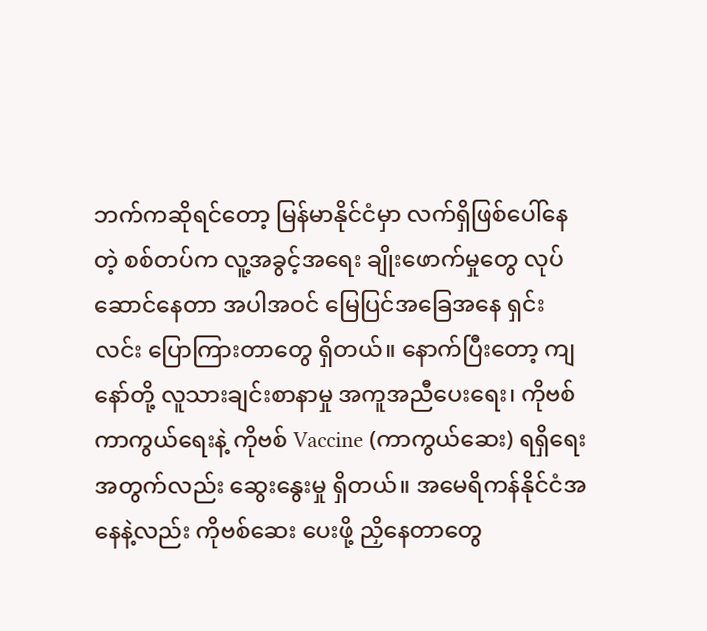ဘက်ကဆိုရင်တော့ မြန်မာနိုင်ငံမှာ လက်ရှိဖြစ်ပေါ်နေတဲ့ စစ်တပ်က လူ့အခွင့်အရေး ချိုးဖောက်မှုတွေ လုပ်ဆောင်နေတာ အပါအဝင် မြေပြင်အခြေအနေ ရှင်းလင်း ပြောကြားတာတွေ ရှိတယ်။ နောက်ပြီးတော့ ကျနော်တို့ လူသားချင်းစာနာမှု အကူအညီပေးရေး၊ ကိုဗစ်ကာကွယ်ရေးနဲ့ ကိုဗစ် Vaccine (ကာကွယ်ဆေး) ရရှိရေး အတွက်လည်း ဆွေးနွေးမှု ရှိတယ်။ အမေရိကန်နိုင်ငံအနေနဲ့လည်း ကိုဗစ်ဆေး ပေးဖို့ ညှိနေတာတွေ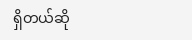ရှိတယ်ဆို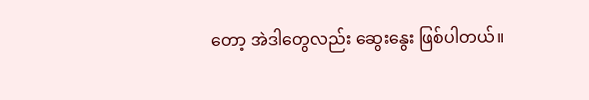တော့ အဲဒါတွေလည်း ဆွေးနွေး ဖြစ်ပါတယ်။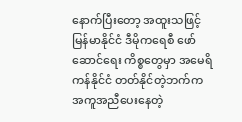နောက်ပြီးတော့ အထူးသဖြင့် မြန်မာနိုင်ငံ ဒီမိုကရေစီ ဖော်ဆောင်ရေး ကိစ္စတွေမှာ အမေရိကန်နိုင်ငံ တတ်နိုင်တဲ့ဘက်က အကူအညီပေးနေတဲ့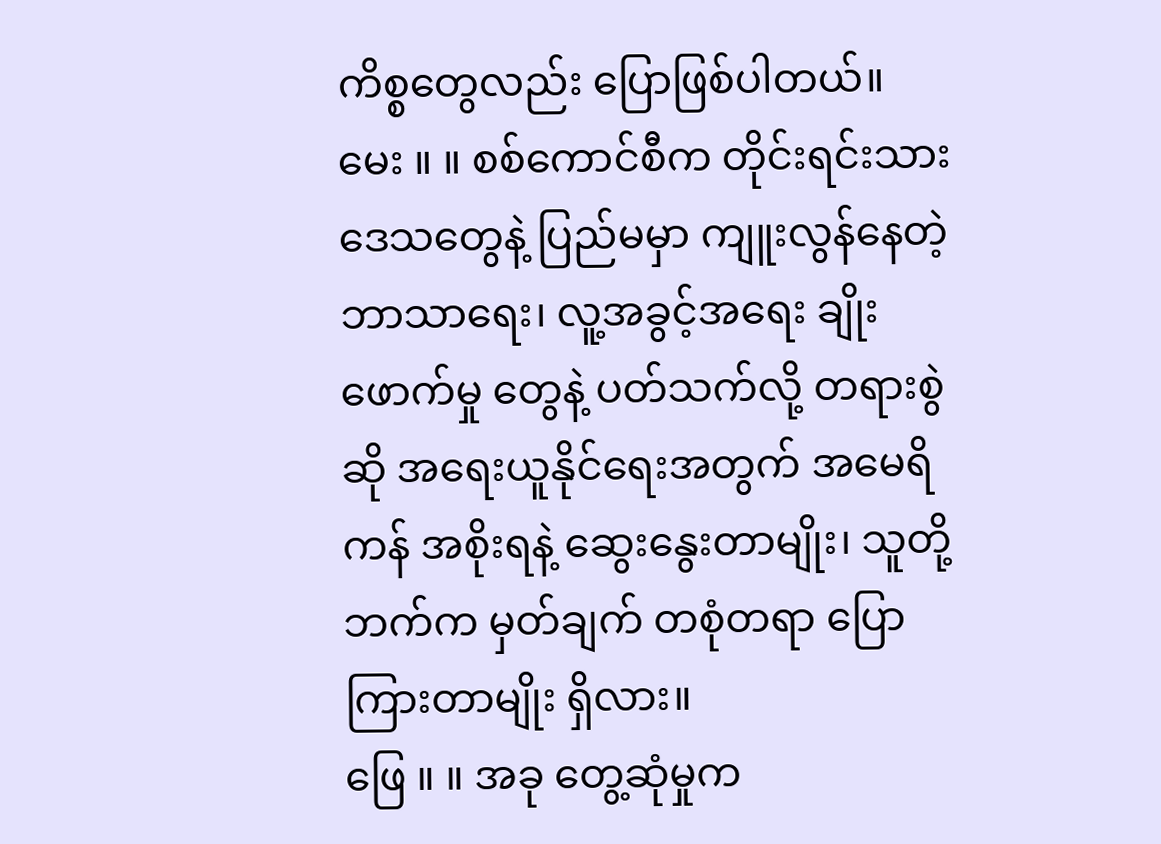ကိစ္စတွေလည်း ပြောဖြစ်ပါတယ်။
မေး ။ ။ စစ်ကောင်စီက တိုင်းရင်းသားဒေသတွေနဲ့ ပြည်မမှာ ကျူးလွန်နေတဲ့ ဘာသာရေး၊ လူ့အခွင့်အရေး ချိုးဖောက်မှု တွေနဲ့ ပတ်သက်လို့ တရားစွဲဆို အရေးယူနိုင်ရေးအတွက် အမေရိကန် အစိုးရနဲ့ ဆွေးနွေးတာမျိုး၊ သူတို့ဘက်က မှတ်ချက် တစုံတရာ ပြောကြားတာမျိုး ရှိလား။
ဖြေ ။ ။ အခု တွေ့ဆုံမှုက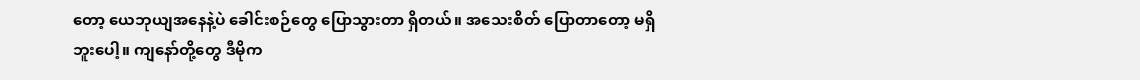တော့ ယေဘုယျအနေနဲ့ပဲ ခေါင်းစဉ်တွေ ပြောသွားတာ ရှိတယ်။ အသေးစိတ် ပြောတာတော့ မရှိ ဘူးပေါ့။ ကျနော်တို့တွေ ဒီမိုက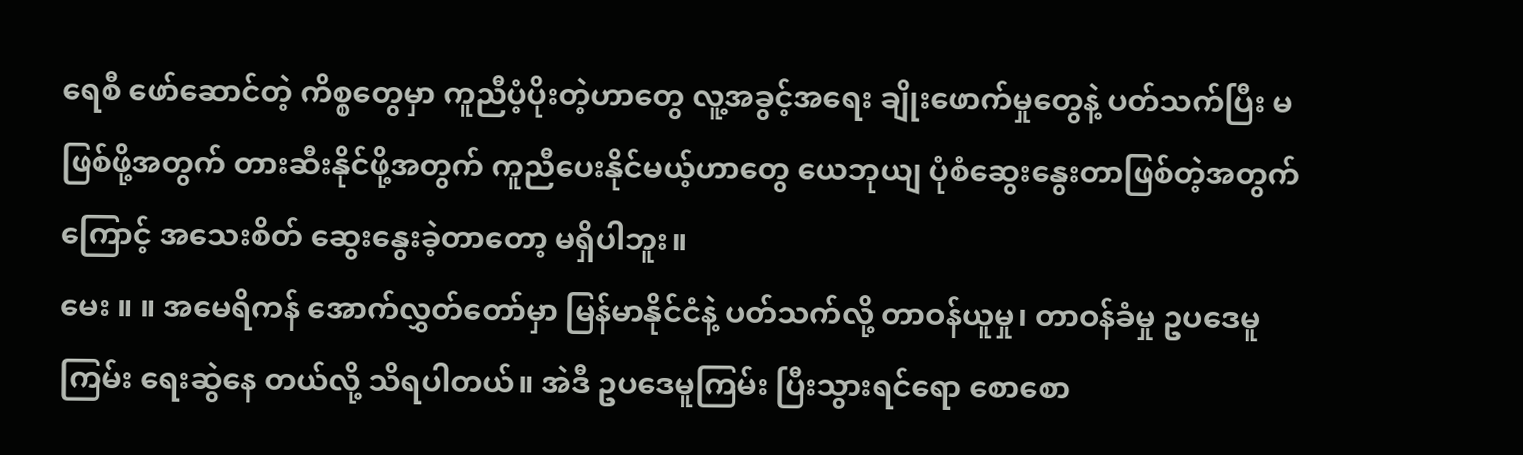ရေစီ ဖော်ဆောင်တဲ့ ကိစ္စတွေမှာ ကူညီပံ့ပိုးတဲ့ဟာတွေ လူ့အခွင့်အရေး ချိုးဖောက်မှုတွေနဲ့ ပတ်သက်ပြီး မဖြစ်ဖို့အတွက် တားဆီးနိုင်ဖို့အတွက် ကူညီပေးနိုင်မယ့်ဟာတွေ ယေဘုယျ ပုံစံဆွေးနွေးတာဖြစ်တဲ့အတွက် ကြောင့် အသေးစိတ် ဆွေးနွေးခဲ့တာတော့ မရှိပါဘူး။
မေး ။ ။ အမေရိကန် အောက်လွှတ်တော်မှာ မြန်မာနိုင်ငံနဲ့ ပတ်သက်လို့ တာဝန်ယူမှု၊ တာဝန်ခံမှု ဥပဒေမူကြမ်း ရေးဆွဲနေ တယ်လို့ သိရပါတယ်။ အဲဒီ ဥပဒေမူကြမ်း ပြီးသွားရင်ရော စောစော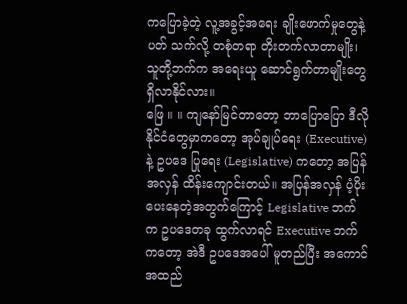ကပြောခဲ့တဲ့ လူ့အခွင့်အရေး ချိုးဖောက်မှုတွေနဲ့ ပတ် သက်လို့ တစုံတရာ တိုးတက်လာတာမျိုး၊ သူတို့ဘက်က အရေးယူ ဆောင်ရွက်တာမျိုးတွေ ရှိလာနိုင်လား။
ဖြေ ။ ။ ကျနော်မြင်တာတော့ ဘာပြောပြော ဒီလိုနိုင်ငံတွေမှာကတော့ အုပ်ချုပ်ရေး (Executive) နဲ့ ဥပဒေ ပြုရေး (Legislative) ကတော့ အပြန်အလှန် ထိန်းကျောင်းတယ်။ အပြန်အလှန် ပံ့ပိုးပေးနေတဲ့အတွက်ကြောင့် Legislative ဘက်က ဥပဒေတခု ထွက်လာရင် Executive ဘက်ကတော့ အဲဒီ ဥပဒေအပေါ် မူတည်ပြီး အကောင်အထည်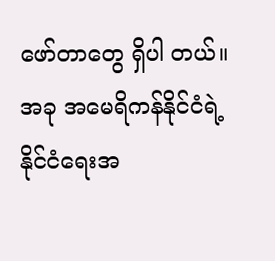ဖော်တာတွေ ရှိပါ တယ်။ အခု အမေရိကန်နိုင်ငံရဲ့ နိုင်ငံရေးအ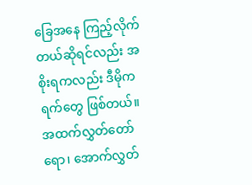ခြေအနေ ကြည့်လိုက်တယ်ဆိုရင်လည်း အစိုးရကလည်း ဒီမိုကရက်တွေ ဖြစ်တယ်။ အထက်လွှတ်တော်ရော၊ အောက်လွှတ်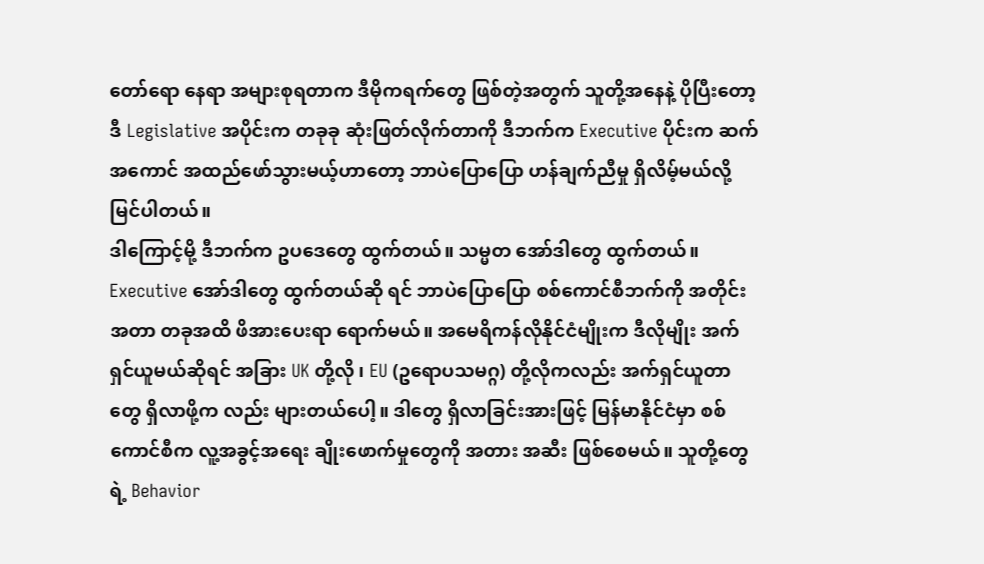တော်ရော နေရာ အများစုရတာက ဒီမိုကရက်တွေ ဖြစ်တဲ့အတွက် သူတို့အနေနဲ့ ပိုပြီးတော့ ဒီ Legislative အပိုင်းက တခုခု ဆုံးဖြတ်လိုက်တာကို ဒီဘက်က Executive ပိုင်းက ဆက် အကောင် အထည်ဖော်သွားမယ့်ဟာတော့ ဘာပဲပြောပြော ဟန်ချက်ညီမှု ရှိလိမ့်မယ်လို့ မြင်ပါတယ်။
ဒါကြောင့်မို့ ဒီဘက်က ဥပဒေတွေ ထွက်တယ်။ သမ္မတ အော်ဒါတွေ ထွက်တယ်။ Executive အော်ဒါတွေ ထွက်တယ်ဆို ရင် ဘာပဲပြောပြော စစ်ကောင်စီဘက်ကို အတိုင်းအတာ တခုအထိ ဖိအားပေးရာ ရောက်မယ်။ အမေရိကန်လိုနိုင်ငံမျိုးက ဒီလိုမျိုး အက်ရှင်ယူမယ်ဆိုရင် အခြား UK တို့လို ၊ EU (ဥရောပသမဂ္ဂ) တို့လိုကလည်း အက်ရှင်ယူတာတွေ ရှိလာဖို့က လည်း များတယ်ပေါ့။ ဒါတွေ ရှိလာခြင်းအားဖြင့် မြန်မာနိုင်ငံမှာ စစ်ကောင်စီက လူ့အခွင့်အရေး ချိုးဖောက်မှုတွေကို အတား အဆီး ဖြစ်စေမယ်။ သူတို့တွေရဲ့ Behavior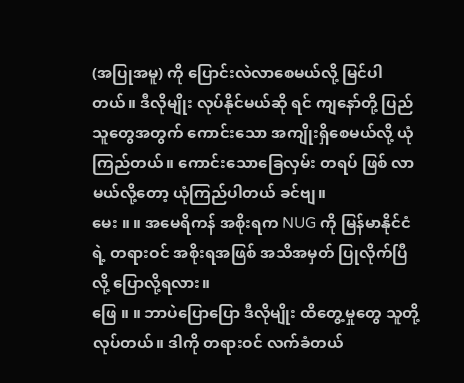(အပြုအမူ) ကို ပြောင်းလဲလာစေမယ်လို့ မြင်ပါတယ်။ ဒီလိုမျိုး လုပ်နိုင်မယ်ဆို ရင် ကျနော်တို့ ပြည်သူတွေအတွက် ကောင်းသော အကျိုးရှိစေမယ်လို့ ယုံကြည်တယ်။ ကောင်းသောခြေလှမ်း တရပ် ဖြစ် လာမယ်လို့တော့ ယုံကြည်ပါတယ် ခင်ဗျ။
မေး ။ ။ အမေရိကန် အစိုးရက NUG ကို မြန်မာနိုင်ငံရဲ့ တရားဝင် အစိုးရအဖြစ် အသိအမှတ် ပြုလိုက်ပြီလို့ ပြောလို့ရလား။
ဖြေ ။ ။ ဘာပဲပြောပြော ဒီလိုမျိုး ထိတွေ့မှုတွေ သူတို့ လုပ်တယ်။ ဒါကို တရားဝင် လက်ခံတယ်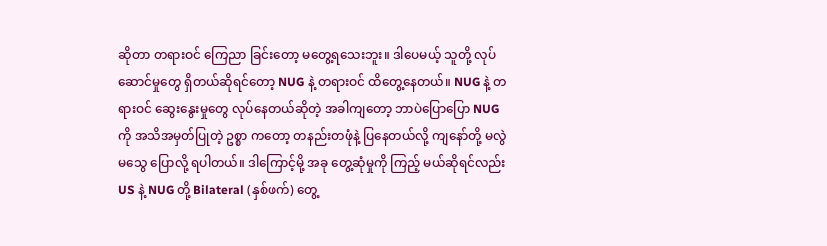ဆိုတာ တရားဝင် ကြေညာ ခြင်းတော့ မတွေ့ရသေးဘူး။ ဒါပေမယ့် သူတို့ လုပ်ဆောင်မှုတွေ ရှိတယ်ဆိုရင်တော့ NUG နဲ့ တရားဝင် ထိတွေ့နေတယ်။ NUG နဲ့ တရားဝင် ဆွေးနွေးမှုတွေ လုပ်နေတယ်ဆိုတဲ့ အခါကျတော့ ဘာပဲပြောပြော NUG ကို အသိအမှတ်ပြုတဲ့ ဥစ္စာ ကတော့ တနည်းတဖုံနဲ့ ပြနေတယ်လို့ ကျနော်တို့ မလွဲမသွေ ပြောလို့ ရပါတယ်။ ဒါကြောင့်မို့ အခု တွေ့ဆုံမှုကို ကြည့် မယ်ဆိုရင်လည်း US နဲ့ NUG တို့ Bilateral (နှစ်ဖက်) တွေ့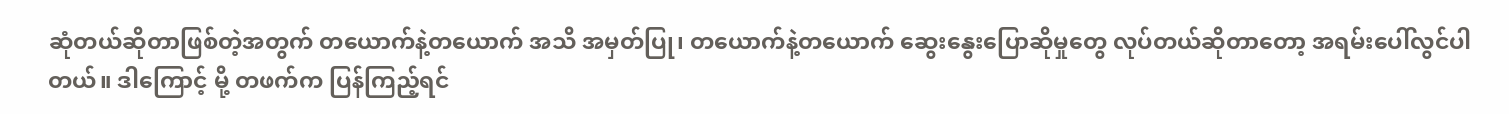ဆုံတယ်ဆိုတာဖြစ်တဲ့အတွက် တယောက်နဲ့တယောက် အသိ အမှတ်ပြု၊ တယောက်နဲ့တယောက် ဆွေးနွေးပြောဆိုမှုတွေ လုပ်တယ်ဆိုတာတော့ အရမ်းပေါ်လွင်ပါတယ်။ ဒါကြောင့် မို့ တဖက်က ပြန်ကြည့်ရင်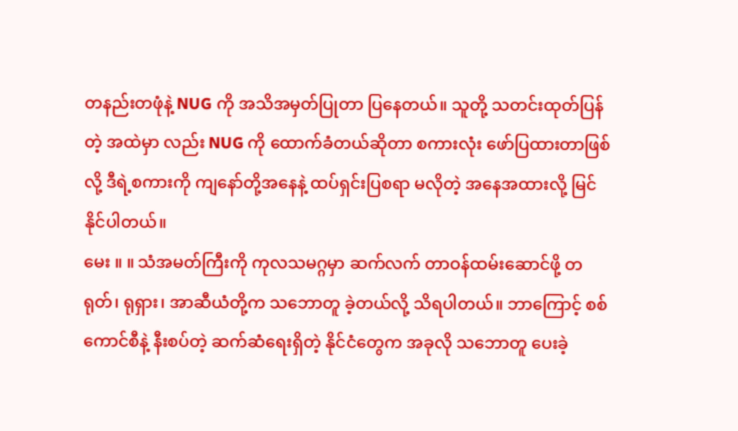တနည်းတဖုံနဲ့ NUG ကို အသိအမှတ်ပြုတာ ပြနေတယ်။ သူတို့ သတင်းထုတ်ပြန်တဲ့ အထဲမှာ လည်း NUG ကို ထောက်ခံတယ်ဆိုတာ စကားလုံး ဖော်ပြထားတာဖြစ်လို့ ဒီရဲ့စကားကို ကျနော်တို့အနေနဲ့ ထပ်ရှင်းပြစရာ မလိုတဲ့ အနေအထားလို့ မြင်နိုင်ပါတယ်။
မေး ။ ။ သံအမတ်ကြီးကို ကုလသမဂ္ဂမှာ ဆက်လက် တာဝန်ထမ်းဆောင်ဖို့ တရုတ်၊ ရုရှား၊ အာဆီယံတို့က သဘောတူ ခဲ့တယ်လို့ သိရပါတယ်။ ဘာကြောင့် စစ်ကောင်စီနဲ့ နီးစပ်တဲ့ ဆက်ဆံရေးရှိတဲ့ နိုင်ငံတွေက အခုလို သဘောတူ ပေးခဲ့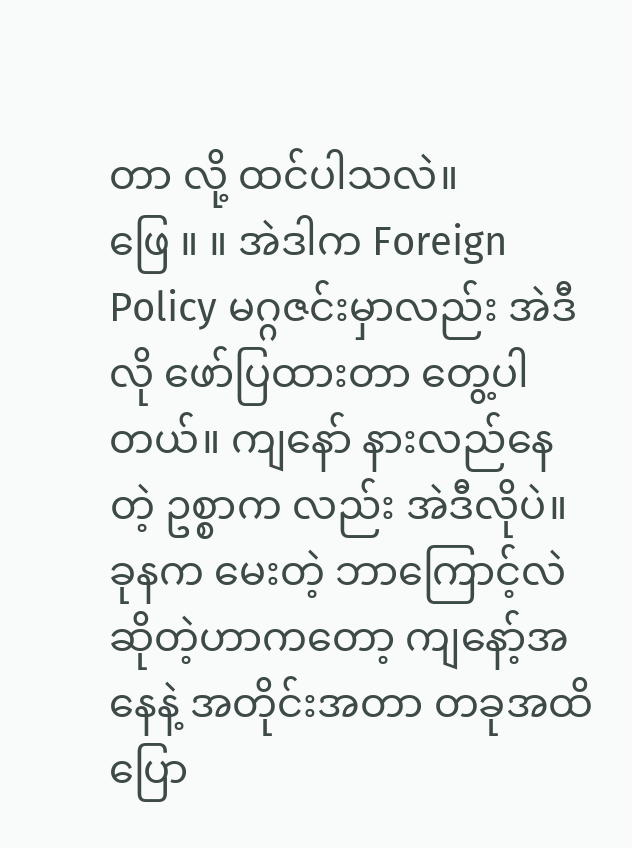တာ လို့ ထင်ပါသလဲ။
ဖြေ ။ ။ အဲဒါက Foreign Policy မဂ္ဂဇင်းမှာလည်း အဲဒီလို ဖော်ပြထားတာ တွေ့ပါတယ်။ ကျနော် နားလည်နေတဲ့ ဥစ္စာက လည်း အဲဒီလိုပဲ။ ခုနက မေးတဲ့ ဘာကြောင့်လဲဆိုတဲ့ဟာကတော့ ကျနော့်အနေနဲ့ အတိုင်းအတာ တခုအထိ ပြော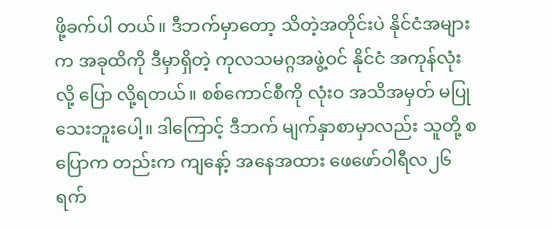ဖို့ခက်ပါ တယ်။ ဒီဘက်မှာတော့ သိတဲ့အတိုင်းပဲ နိုင်ငံအများက အခုထိကို ဒီမှာရှိတဲ့ ကုလသမဂ္ဂအဖွဲ့ဝင် နိုင်ငံ အကုန်လုံးလို့ ပြော လို့ရတယ်။ စစ်ကောင်စီကို လုံးဝ အသိအမှတ် မပြုသေးဘူးပေါ့။ ဒါကြောင့် ဒီဘက် မျက်နှာစာမှာလည်း သူတို့ စပြောက တည်းက ကျနော့် အနေအထား ဖေဖော်ဝါရီလ၂၆ ရက်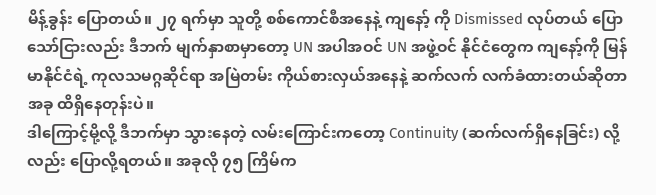မိန့်ခွန်း ပြောတယ်။ ၂၇ ရက်မှာ သူတို့ စစ်ကောင်စီအနေနဲ့ ကျနော့် ကို Dismissed လုပ်တယ် ပြောသော်ငြားလည်း ဒီဘက် မျက်နှာစာမှာတော့ UN အပါအဝင် UN အဖွဲ့ဝင် နိုင်ငံတွေက ကျနော့်ကို မြန်မာနိုင်ငံရဲ့ ကုလသမဂ္ဂဆိုင်ရာ အမြဲတမ်း ကိုယ်စားလှယ်အနေနဲ့ ဆက်လက် လက်ခံထားတယ်ဆိုတာ အခု ထိရှိနေတုန်းပဲ။
ဒါကြောင့်မို့လို့ ဒီဘက်မှာ သွားနေတဲ့ လမ်းကြောင်းကတော့ Continuity (ဆက်လက်ရှိနေခြင်း) လို့လည်း ပြောလို့ရတယ်။ အခုလို ၇၅ ကြိမ်က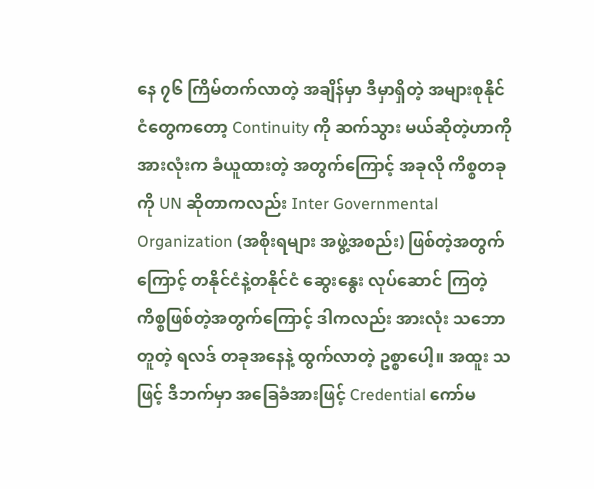နေ ၇၆ ကြိမ်တက်လာတဲ့ အချိန်မှာ ဒီမှာရှိတဲ့ အများစုနိုင်ငံတွေကတော့ Continuity ကို ဆက်သွား မယ်ဆိုတဲ့ဟာကို အားလုံးက ခံယူထားတဲ့ အတွက်ကြောင့် အခုလို ကိစ္စတခုကို UN ဆိုတာကလည်း Inter Governmental Organization (အစိုးရများ အဖွဲ့အစည်း) ဖြစ်တဲ့အတွက်ကြောင့် တနိုင်ငံနဲ့တနိုင်ငံ ဆွေးနွေး လုပ်ဆောင် ကြတဲ့ ကိစ္စဖြစ်တဲ့အတွက်ကြောင့် ဒါကလည်း အားလုံး သဘောတူတဲ့ ရလဒ် တခုအနေနဲ့ ထွက်လာတဲ့ ဥစ္စာပေါ့။ အထူး သဖြင့် ဒီဘက်မှာ အခြေခံအားဖြင့် Credential ကော်မ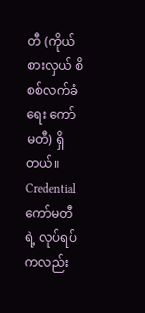တီ (ကိုယ်စားလှယ် စိစစ်လက်ခံရေး ကော်မတီ) ရှိတယ်။
Credential ကော်မတီရဲ့ လုပ်ရပ်ကလည်း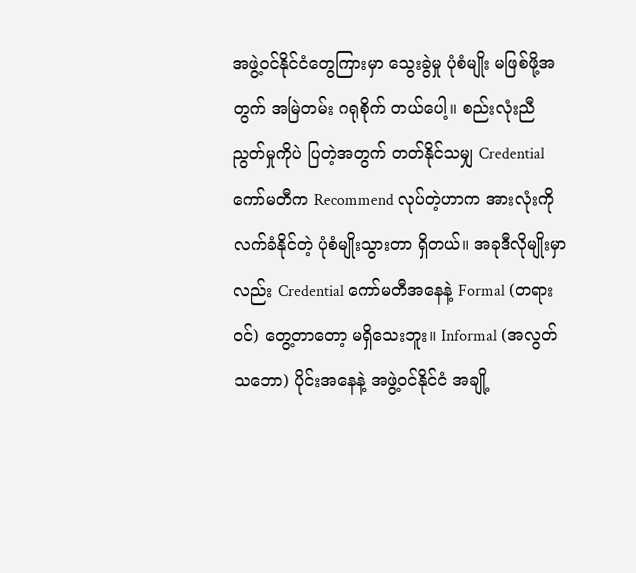အဖွဲ့ဝင်နိုင်ငံတွေကြားမှာ သွေးခွဲမှု ပုံစံမျိုး မဖြစ်ဖို့အတွက် အမြဲတမ်း ဂရုစိုက် တယ်ပေါ့။ စည်းလုံးညီညွတ်မှုကိုပဲ ပြတဲ့အတွက် တတ်နိုင်သမျှ Credential ကော်မတီက Recommend လုပ်တဲ့ဟာက အားလုံးကို လက်ခံနိုင်တဲ့ ပုံစံမျိုးသွားတာ ရှိတယ်။ အခုဒီလိုမျိုးမှာလည်း Credential ကော်မတီအနေနဲ့ Formal (တရား ဝင်) တွေ့တာတော့ မရှိသေးဘူး။ Informal (အလွတ်သဘော) ပိုင်းအနေနဲ့ အဖွဲ့ဝင်နိုင်ငံ အချို့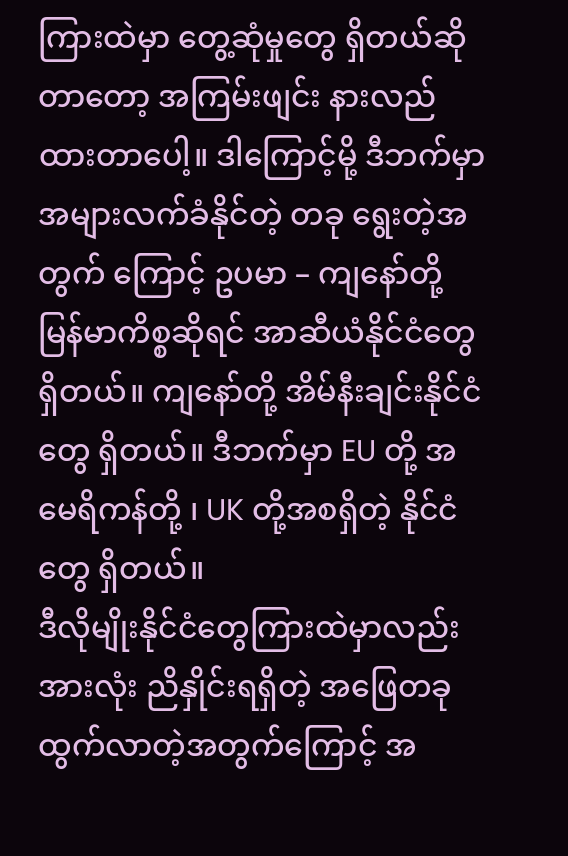ကြားထဲမှာ တွေ့ဆုံမှုတွေ ရှိတယ်ဆိုတာတော့ အကြမ်းဖျင်း နားလည်ထားတာပေါ့။ ဒါကြောင့်မို့ ဒီဘက်မှာ အများလက်ခံနိုင်တဲ့ တခု ရွေးတဲ့အတွက် ကြောင့် ဥပမာ – ကျနော်တို့ မြန်မာကိစ္စဆိုရင် အာဆီယံနိုင်ငံတွေ ရှိတယ်။ ကျနော်တို့ အိမ်နီးချင်းနိုင်ငံတွေ ရှိတယ်။ ဒီဘက်မှာ EU တို့ အမေရိကန်တို့ ၊ UK တို့အစရှိတဲ့ နိုင်ငံတွေ ရှိတယ်။
ဒီလိုမျိုးနိုင်ငံတွေကြားထဲမှာလည်း အားလုံး ညိနှိုင်းရရှိတဲ့ အဖြေတခု ထွက်လာတဲ့အတွက်ကြောင့် အ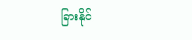ခြားနိုင်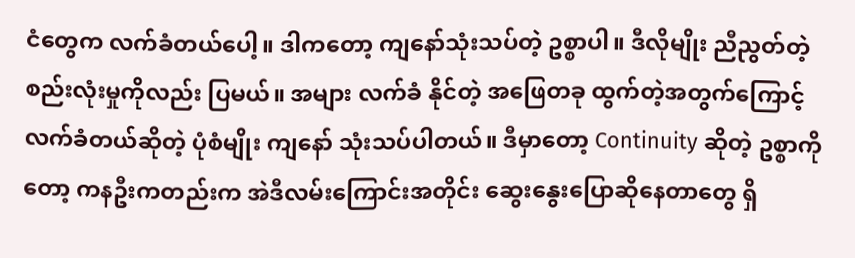ငံတွေက လက်ခံတယ်ပေါ့။ ဒါကတော့ ကျနော်သုံးသပ်တဲ့ ဥစ္စာပါ။ ဒီလိုမျိုး ညီညွတ်တဲ့ စည်းလုံးမှုကိုလည်း ပြမယ်။ အများ လက်ခံ နိုင်တဲ့ အဖြေတခု ထွက်တဲ့အတွက်ကြောင့် လက်ခံတယ်ဆိုတဲ့ ပုံစံမျိုး ကျနော် သုံးသပ်ပါတယ်။ ဒီမှာတော့ Continuity ဆိုတဲ့ ဥစ္စာကိုတော့ ကနဦးကတည်းက အဲဒီလမ်းကြောင်းအတိုင်း ဆွေးနွေးပြောဆိုနေတာတွေ ရှိ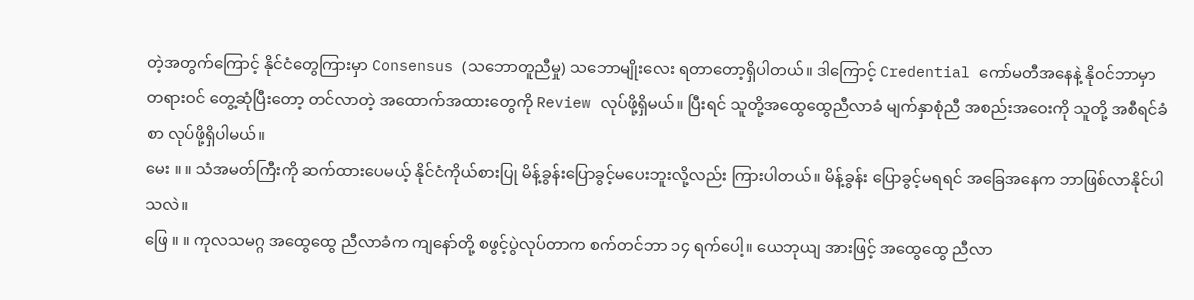တဲ့အတွက်ကြောင့် နိုင်ငံတွေကြားမှာ Consensus (သဘောတူညီမှု) သဘောမျိုးလေး ရတာတော့ရှိပါတယ်။ ဒါကြောင့် Credential ကော်မတီအနေနဲ့ နိုဝင်ဘာမှာ တရားဝင် တွေ့ဆုံပြီးတော့ တင်လာတဲ့ အထောက်အထားတွေကို Review လုပ်ဖို့ရှိမယ်။ ပြီးရင် သူတို့အထွေထွေညီလာခံ မျက်နှာစုံညီ အစည်းအဝေးကို သူတို့ အစီရင်ခံစာ လုပ်ဖို့ရှိပါမယ်။
မေး ။ ။ သံအမတ်ကြီးကို ဆက်ထားပေမယ့် နိုင်ငံကိုယ်စားပြု မိန့်ခွန်းပြောခွင့်မပေးဘူးလို့လည်း ကြားပါတယ်။ မိန့်ခွန်း ပြောခွင့်မရရင် အခြေအနေက ဘာဖြစ်လာနိုင်ပါသလဲ။
ဖြေ ။ ။ ကုလသမဂ္ဂ အထွေထွေ ညီလာခံက ကျနော်တို့ စဖွင့်ပွဲလုပ်တာက စက်တင်ဘာ ၁၄ ရက်ပေါ့။ ယေဘုယျ အားဖြင့် အထွေထွေ ညီလာ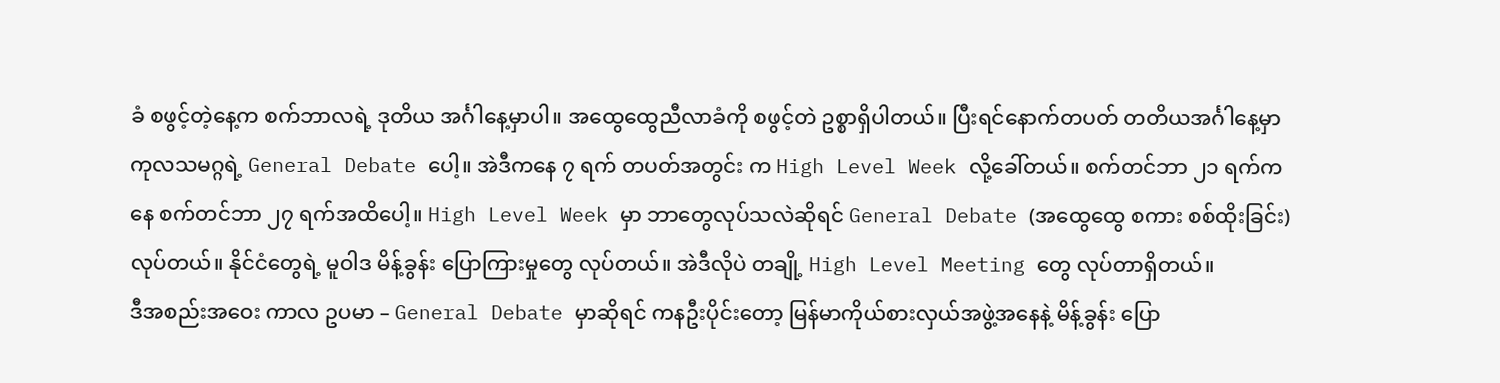ခံ စဖွင့်တဲ့နေ့က စက်ဘာလရဲ့ ဒုတိယ အင်္ဂါနေ့မှာပါ။ အထွေထွေညီလာခံကို စဖွင့်တဲ ဥစ္စာရှိပါတယ်။ ပြီးရင်နောက်တပတ် တတိယအင်္ဂါနေ့မှာ ကုလသမဂ္ဂရဲ့ General Debate ပေါ့။ အဲဒီကနေ ၇ ရက် တပတ်အတွင်း က High Level Week လို့ခေါ်တယ်။ စက်တင်ဘာ ၂၁ ရက်ကနေ စက်တင်ဘာ ၂၇ ရက်အထိပေါ့။ High Level Week မှာ ဘာတွေလုပ်သလဲဆိုရင် General Debate (အထွေထွေ စကား စစ်ထိုးခြင်း) လုပ်တယ်။ နိုင်ငံတွေရဲ့ မူဝါဒ မိန့်ခွန်း ပြောကြားမှုတွေ လုပ်တယ်။ အဲဒီလိုပဲ တချို့ High Level Meeting တွေ လုပ်တာရှိတယ်။
ဒီအစည်းအဝေး ကာလ ဥပမာ – General Debate မှာဆိုရင် ကနဦးပိုင်းတော့ မြန်မာကိုယ်စားလှယ်အဖွဲ့အနေနဲ့ မိန့်ခွန်း ပြော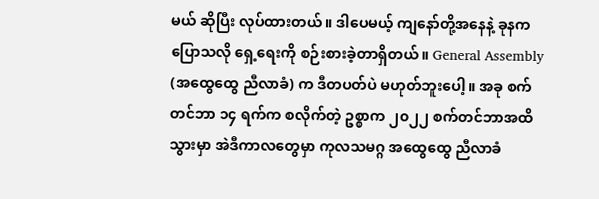မယ် ဆိုပြီး လုပ်ထားတယ်။ ဒါပေမယ့် ကျနော်တို့အနေနဲ့ ခုနကပြောသလို ရှေ့ရေးကို စဉ်းစားခဲ့တာရှိတယ်။ General Assembly (အထွေထွေ ညီလာခံ) က ဒီတပတ်ပဲ မဟုတ်ဘူးပေါ့။ အခု စက်တင်ဘာ ၁၄ ရက်က စလိုက်တဲ့ ဥစ္စာက ၂၀၂၂ စက်တင်ဘာအထိသွားမှာ အဲဒီကာလတွေမှာ ကုလသမဂ္ဂ အထွေထွေ ညီလာခံ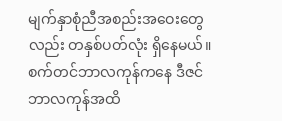မျက်နှာစုံညီအစည်းအဝေးတွေ လည်း တနှစ်ပတ်လုံး ရှိနေမယ်။ စက်တင်ဘာလကုန်ကနေ ဒီဇင်ဘာလကုန်အထိ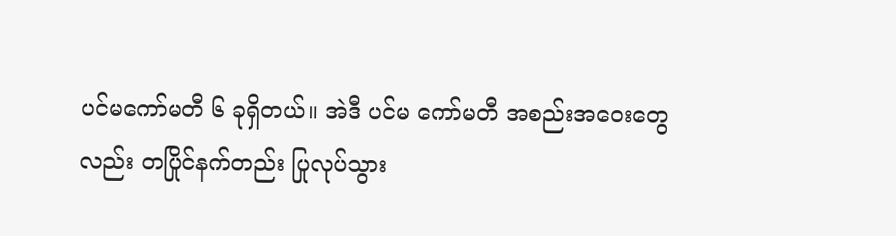ပင်မကော်မတီ ၆ ခုရှိတယ်။ အဲဒီ ပင်မ ကော်မတီ အစည်းအဝေးတွေလည်း တပြိုင်နက်တည်း ပြုလုပ်သွား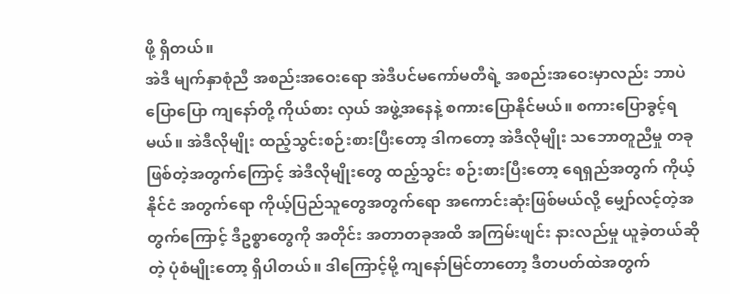ဖို့ ရှိတယ်။
အဲဒီ မျက်နှာစုံညီ အစည်းအဝေးရော အဲဒီပင်မကော်မတီရဲ့ အစည်းအဝေးမှာလည်း ဘာပဲပြောပြော ကျနော်တို့ ကိုယ်စား လှယ် အဖွဲ့အနေနဲ့ စကားပြောနိုင်မယ်။ စကားပြောခွင့်ရမယ်။ အဲဒီလိုမျိုး ထည့်သွင်းစဉ်းစားပြီးတော့ ဒါကတော့ အဲဒီလိုမျိုး သဘောတူညီမှု တခုဖြစ်တဲ့အတွက်ကြောင့် အဲဒီလိုမျိုးတွေ ထည့်သွင်း စဉ်းစားပြီးတော့ ရေရှည်အတွက် ကိုယ့်နိုင်ငံ အတွက်ရော ကိုယ့်ပြည်သူတွေအတွက်ရော အကောင်းဆုံးဖြစ်မယ်လို့ မျှော်လင့်တဲ့အတွက်ကြောင့် ဒီဥစ္စာတွေကို အတိုင်း အတာတခုအထိ အကြမ်းဖျင်း နားလည်မှု ယူခဲ့တယ်ဆိုတဲ့ ပုံစံမျိုးတော့ ရှိပါတယ်။ ဒါကြောင့်မို့ ကျနော်မြင်တာတော့ ဒီတပတ်ထဲအတွက်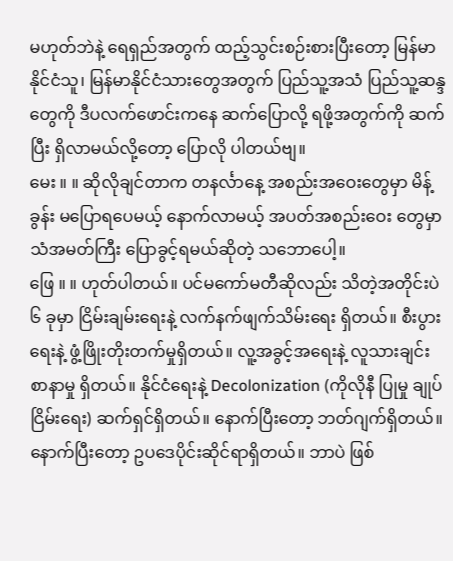မဟုတ်ဘဲနဲ့ ရေရှည်အတွက် ထည့်သွင်းစဉ်းစားပြီးတော့ မြန်မာနိုင်ငံသူ၊ မြန်မာနိုင်ငံသားတွေအတွက် ပြည်သူ့အသံ ပြည်သူ့ဆန္ဒတွေကို ဒီပလက်ဖောင်းကနေ ဆက်ပြောလို့ ရဖို့အတွက်ကို ဆက်ပြီး ရှိလာမယ်လို့တော့ ပြောလို ပါတယ်ဗျ။
မေး ။ ။ ဆိုလိုချင်တာက တနင်္လာနေ့ အစည်းအဝေးတွေမှာ မိန့်ခွန်း မပြောရပေမယ့် နောက်လာမယ့် အပတ်အစည်းဝေး တွေမှာ သံအမတ်ကြီး ပြောခွင့်ရမယ်ဆိုတဲ့ သဘောပေါ့။
ဖြေ ။ ။ ဟုတ်ပါတယ်။ ပင်မကော်မတီဆိုလည်း သိတဲ့အတိုင်းပဲ ၆ ခုမှာ ငြိမ်းချမ်းရေးနဲ့ လက်နက်ဖျက်သိမ်းရေး ရှိတယ်။ စီးပွားရေးနဲ့ ဖွံ့ဖြိုးတိုးတက်မှုရှိတယ်။ လူ့အခွင့်အရေးနဲ့ လူသားချင်းစာနာမှု ရှိတယ်။ နိုင်ငံရေးနဲ့ Decolonization (ကိုလိုနီ ပြုမှု ချုပ်ငြိမ်းရေး) ဆက်ရှင်ရှိတယ်။ နောက်ပြီးတော့ ဘတ်ဂျက်ရှိတယ်။ နောက်ပြီးတော့ ဥပဒေပိုင်းဆိုင်ရာရှိတယ်။ ဘာပဲ ဖြစ်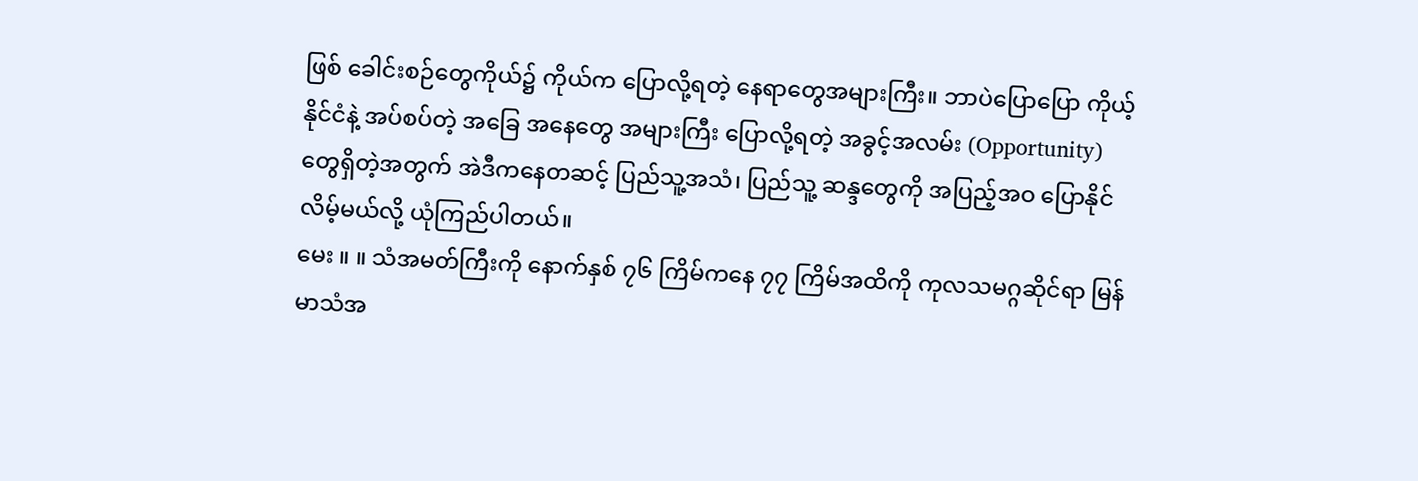ဖြစ် ခေါင်းစဉ်တွေကိုယ်၌ ကိုယ်က ပြောလို့ရတဲ့ နေရာတွေအများကြီး။ ဘာပဲပြောပြော ကိုယ့်နိုင်ငံနဲ့ အပ်စပ်တဲ့ အခြေ အနေတွေ အများကြီး ပြောလို့ရတဲ့ အခွင့်အလမ်း (Opportunity) တွေရှိတဲ့အတွက် အဲဒီကနေတဆင့် ပြည်သူ့အသံ၊ ပြည်သူ့ ဆန္ဒတွေကို အပြည့်အဝ ပြောနိုင်လိမ့်မယ်လို့ ယုံကြည်ပါတယ်။
မေး ။ ။ သံအမတ်ကြီးကို နောက်နှစ် ၇၆ ကြိမ်ကနေ ၇၇ ကြိမ်အထိကို ကုလသမဂ္ဂဆိုင်ရာ မြန်မာသံအ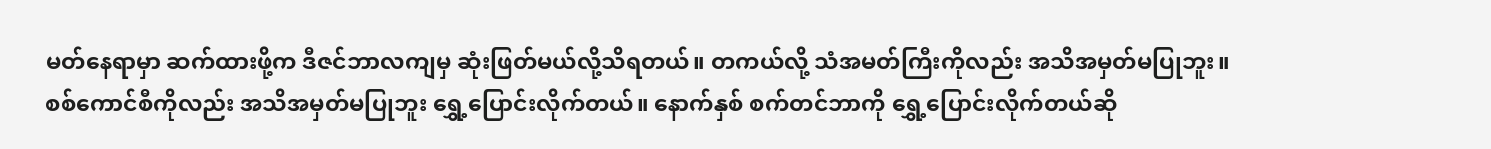မတ်နေရာမှာ ဆက်ထားဖို့က ဒီဇင်ဘာလကျမှ ဆုံးဖြတ်မယ်လို့သိရတယ်။ တကယ်လို့ သံအမတ်ကြီးကိုလည်း အသိအမှတ်မပြုဘူး။ စစ်ကောင်စီကိုလည်း အသိအမှတ်မပြုဘူး ရွှေ့ပြောင်းလိုက်တယ်။ နောက်နှစ် စက်တင်ဘာကို ရွှေ့ပြောင်းလိုက်တယ်ဆို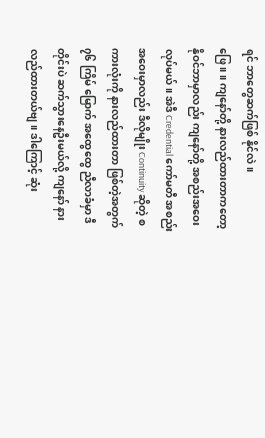ရင် ဘာတွေဆက်ဖြစ် နိုင်လဲ။
ဖြေ ။ ။ ကျနော်တို့ နားလည်ထားတာကတော့ နိုဝင်ဘာမှာလည်း ကျနော်တို့ အစည်းအဝေး လုပ်မယ်။ အဲဒီ Credential ကော်မတီ အစည်းအဝေးမှာလည်း ဒီလိုမျိုး Continuity ဆိုတဲ့ စကားလုံးကို နားလည်ထားတာ ဖြစ်တဲ့အတွက် ၇၆ ကြိမ် မြောက် အထွေထွေ ညီလာခံမှာ ဒီတိုင်းပဲ ဆက်သွားနေဦးမယ်လို့ ကျနော် နားလည်ထားတယ်ဗျ။ ဒါကြောင့် ဆုံး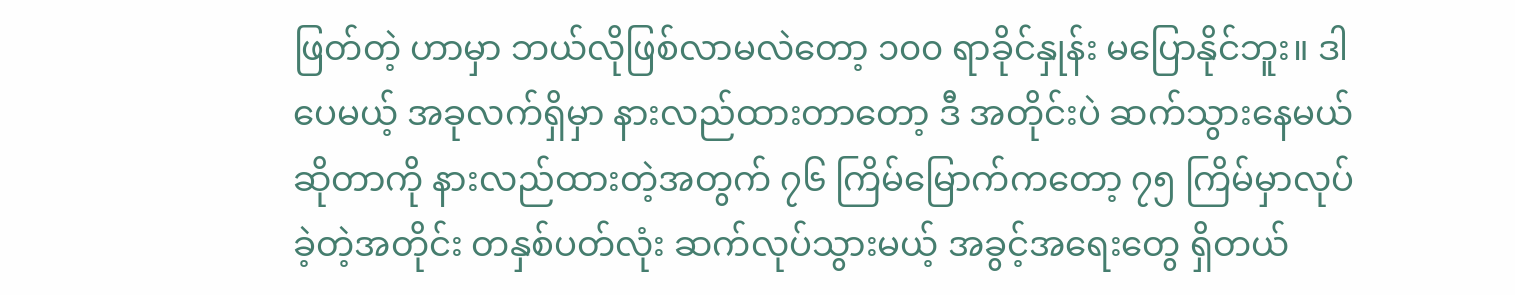ဖြတ်တဲ့ ဟာမှာ ဘယ်လိုဖြစ်လာမလဲတော့ ၁၀၀ ရာခိုင်နှုန်း မပြောနိုင်ဘူး။ ဒါပေမယ့် အခုလက်ရှိမှာ နားလည်ထားတာတော့ ဒီ အတိုင်းပဲ ဆက်သွားနေမယ်ဆိုတာကို နားလည်ထားတဲ့အတွက် ၇၆ ကြိမ်မြောက်ကတော့ ၇၅ ကြိမ်မှာလုပ်ခဲ့တဲ့အတိုင်း တနှစ်ပတ်လုံး ဆက်လုပ်သွားမယ့် အခွင့်အရေးတွေ ရှိတယ်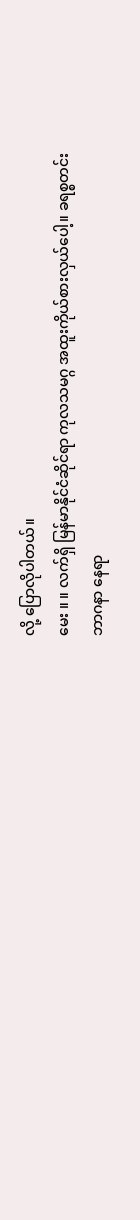လို့ ပြောလိုပါတယ်။
မေး ။ ။ လက်ရှိ မြန်မာနိုင်ငံဆိုင်ရာ ကုလသမဂ္ဂ အထူးကိုယ်စားလှယ်ပေါ့။ ခရစ္စတင်းဘာဂနာ နေရာ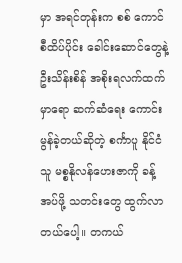မှာ အရင်တုန်းက စစ် ကောင်စီထိပ်ပိုင်း ခေါင်းဆောင်တွေနဲ့ ဦးသိန်းစိန် အစိုးရလက်ထက်မှာရော ဆက်ဆံရေး ကောင်းမွန်ခဲ့တယ်ဆိုတဲ့ စင်္ကာပူ နိုင်ငံသူ မစ္စနိုလန်ဟေးဇာကို ခန့်အပ်ဖို့ သတင်းတွေ ထွက်လာတယ်ပေါ့။ တကယ်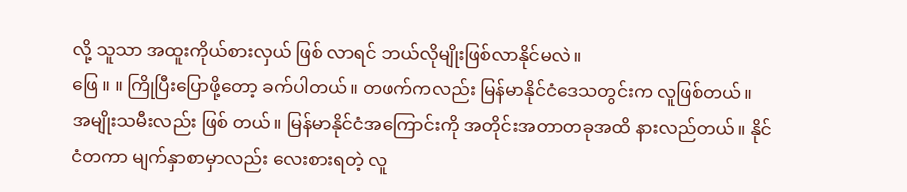လို့ သူသာ အထူးကိုယ်စားလှယ် ဖြစ် လာရင် ဘယ်လိုမျိုးဖြစ်လာနိုင်မလဲ။
ဖြေ ။ ။ ကြိုပြီးပြောဖို့တော့ ခက်ပါတယ်။ တဖက်ကလည်း မြန်မာနိုင်ငံဒေသတွင်းက လူဖြစ်တယ်။ အမျိုးသမီးလည်း ဖြစ် တယ်။ မြန်မာနိုင်ငံအကြောင်းကို အတိုင်းအတာတခုအထိ နားလည်တယ်။ နိုင်ငံတကာ မျက်နှာစာမှာလည်း လေးစားရတဲ့ လူ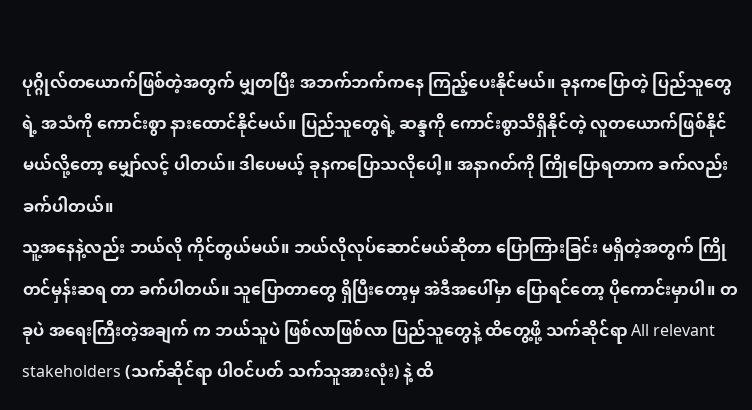ပုဂ္ဂိုလ်တယောက်ဖြစ်တဲ့အတွက် မျှတပြီး အဘက်ဘက်ကနေ ကြည့်ပေးနိုင်မယ်။ ခုနကပြောတဲ့ ပြည်သူတွေရဲ့ အသံကို ကောင်းစွာ နားထောင်နိုင်မယ်။ ပြည်သူတွေရဲ့ ဆန္ဒကို ကောင်းစွာသိရှိနိုင်တဲ့ လူတယောက်ဖြစ်နိုင်မယ်လို့တော့ မျှော်လင့် ပါတယ်။ ဒါပေမယ့် ခုနကပြောသလိုပေါ့။ အနာဂတ်ကို ကြိုပြောရတာက ခက်လည်းခက်ပါတယ်။
သူ့အနေနဲ့လည်း ဘယ်လို ကိုင်တွယ်မယ်။ ဘယ်လိုလုပ်ဆောင်မယ်ဆိုတာ ပြောကြားခြင်း မရှိတဲ့အတွက် ကြိုတင်မှန်းဆရ တာ ခက်ပါတယ်။ သူပြောတာတွေ ရှိပြီးတော့မှ အဲဒီအပေါ်မှာ ပြောရင်တော့ ပိုကောင်းမှာပါ။ တခုပဲ အရေးကြီးတဲ့အချက် က ဘယ်သူပဲ ဖြစ်လာဖြစ်လာ ပြည်သူတွေနဲ့ ထိတွေ့ဖို့ သက်ဆိုင်ရာ All relevant stakeholders (သက်ဆိုင်ရာ ပါဝင်ပတ် သက်သူအားလုံး) နဲ့ ထိ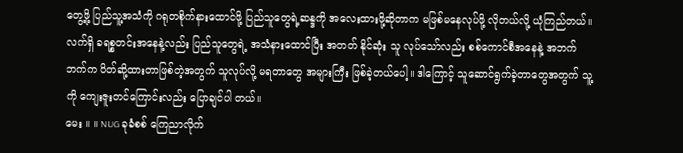တွေ့ဖို့ ပြည်သူ့အသံကို ဂရုတစိုက်နားထောင်ဖို့ ပြည်သူတွေရဲ့ဆန္ဒကို အလေးထားဖို့ဆိုတာက မဖြစ်မနေလုပ်ဖို့ လိုတယ်လို့ ယုံကြည်တယ်။ လက်ရှိ ခရစ္စတင်းအနေနဲ့လည်း ပြည်သူတွေရဲ့ အသံနားထောင်ပြီး အတတ် နိုင်ဆုံး သူ လုပ်သော်လည်း စစ်ကောင်စီအနေနဲ့ အဘက်ဘက်က ပိတ်ဆို့ထားတာဖြစ်တဲ့အတွက် သူလုပ်လို့ မရတာတွေ အများကြီး ဖြစ်ခဲ့တယ်ပေါ့။ ဒါကြောင့် သူဆောင်ရွက်ခဲ့တာတွေအတွက် သူ့ကို ကျေးဇူးတင်ကြောင်းလည်း ပြောချင်ပါ တယ်။
မေး ။ ။ NUG ခုခံစစ် ကြေညာလိုက်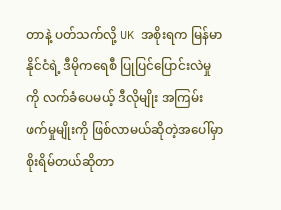တာနဲ့ ပတ်သက်လို့ UK အစိုးရက မြန်မာနိုင်ငံရဲ့ ဒီမိုကရေစီ ပြုပြင်ပြောင်းလဲမှုကို လက်ခံပေမယ့် ဒီလိုမျိုး အကြမ်းဖက်မှုမျိုးကို ဖြစ်လာမယ်ဆိုတဲ့အပေါ်မှာ စိုးရိမ်တယ်ဆိုတာ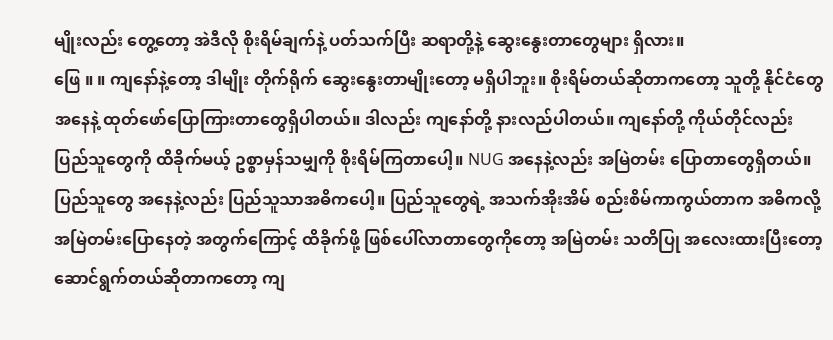မျိုးလည်း တွေ့တော့ အဲဒီလို စိုးရိမ်ချက်နဲ့ ပတ်သက်ပြီး ဆရာတို့နဲ့ ဆွေးနွေးတာတွေများ ရှိလား။
ဖြေ ။ ။ ကျနော်နဲ့တော့ ဒါမျိုး တိုက်ရိုက် ဆွေးနွေးတာမျိုးတော့ မရှိပါဘူး။ စိုးရိမ်တယ်ဆိုတာကတော့ သူတို့ နိုင်ငံတွေ အနေနဲ့ ထုတ်ဖော်ပြောကြားတာတွေရှိပါတယ်။ ဒါလည်း ကျနော်တို့ နားလည်ပါတယ်။ ကျနော်တို့ ကိုယ်တိုင်လည်း ပြည်သူတွေကို ထိခိုက်မယ့် ဥစ္စာမှန်သမျှကို စိုးရိမ်ကြတာပေါ့။ NUG အနေနဲ့လည်း အမြဲတမ်း ပြောတာတွေရှိတယ်။ ပြည်သူတွေ အနေနဲ့လည်း ပြည်သူသာအဓိကပေါ့။ ပြည်သူတွေရဲ့ အသက်အိုးအိမ် စည်းစိမ်ကာကွယ်တာက အဓိကလို့ အမြဲတမ်းပြောနေတဲ့ အတွက်ကြောင့် ထိခိုက်ဖို့ ဖြစ်ပေါ်လာတာတွေကိုတော့ အမြဲတမ်း သတိပြု အလေးထားပြီးတော့ ဆောင်ရွက်တယ်ဆိုတာကတော့ ကျ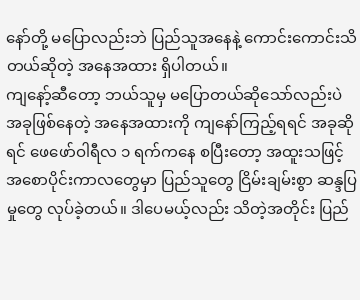နော်တို့ မပြောလည်းဘဲ ပြည်သူအနေနဲ့ ကောင်းကောင်းသိတယ်ဆိုတဲ့ အနေအထား ရှိပါတယ်။
ကျနော့်ဆီတော့ ဘယ်သူမှ မပြောတယ်ဆိုသော်လည်းပဲ အခုဖြစ်နေတဲ့ အနေအထားကို ကျနော်ကြည့်ရရင် အခုဆိုရင် ဖေဖော်ဝါရီလ ၁ ရက်ကနေ စပြီးတော့ အထူးသဖြင့် အစောပိုင်းကာလတွေမှာ ပြည်သူတွေ ငြိမ်းချမ်းစွာ ဆန္ဒပြမှုတွေ လုပ်ခဲ့တယ်။ ဒါပေမယ့်လည်း သိတဲ့အတိုင်း ပြည်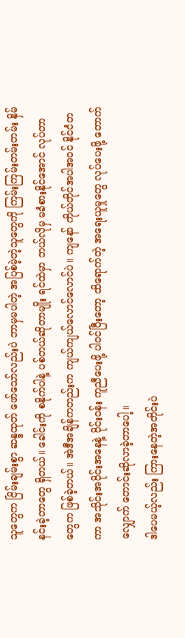သူတွေက ငြိမ်းချမ်းစွာ ဆန္ဒထုတ် ဖော်သော်လည်းပဲ ဘာမှမပါတဲ့ အပြစ်မဲ့တဲ့သူတွေကို ကြမ်းကြမ်းတမ်းတမ်း နှိမ်နင်းခဲ့တာတွေ ရှိတယ်။ ခေါင်းကို စနိုက်ပါနဲ့ ပစ်တယ်ဆိုတာမျိုး ရင်ထဲမှာ ဘယ်လိုမှ မခံစားနိုင်အောင် လုပ်တာတွေက ဖြစ်ခဲ့တယ်။ အဲဒီအချိန်ကတည်းက ကျယ်ကျယ်လောင်လောင်ပဲ။ ကျနော် ကိုယ်တိုင်အပါအဝင် နိုင်ငံတကာ အသိုင်းအဝိုင်းအနေနဲ့ ဝိုင်းဝန်း ကူညီပေးဖို့ ပါဝင်ပြီးတော့ ထိရောက်တဲ့ အရေးယူမှုတွေ လုပ်ပေးဖို့ တောက်လျှောက် တောင်းဆိုလာခဲ့တာပေါ့။
ဒါပေမယ့်လည်း ကြားနေတဲ့အတိုင်းပဲ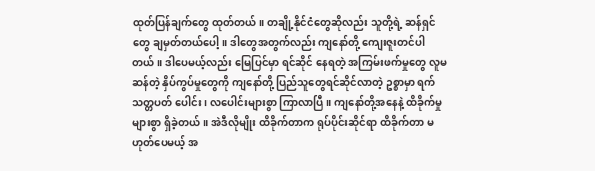ထုတ်ပြန်ချက်တွေ ထုတ်တယ်။ တချို့နိုင်ငံတွေဆိုလည်း သူတို့ရဲ့ ဆန်ရှင်တွေ ချမှတ်တယ်ပေါ့။ ဒါတွေအတွက်လည်း ကျနော်တို့ ကျေးဇူးတင်ပါတယ်။ ဒါပေမယ့်လည်း မြေပြင်မှာ ရင်ဆိုင် နေရတဲ့ အကြမ်းဖက်မှုတွေ လူမဆန်တဲ့ နှိပ်ကွပ်မှုတွေကို ကျနော်တို့ ပြည်သူတွေရင်ဆိုင်လာတဲ့ ဥစ္စာမှာ ရက်သတ္တပတ် ပေါင်း၊ လပေါင်းများစွာ ကြာလာပြီ။ ကျနော်တို့အနေနဲ့ ထိခိုက်မှုများစွာ ရှိခဲ့တယ်။ အဲဒီလိုမျိုး ထိခိုက်တာက ရုပ်ပိုင်းဆိုင်ရာ ထိခိုက်တာ မဟုတ်ပေမယ့် အ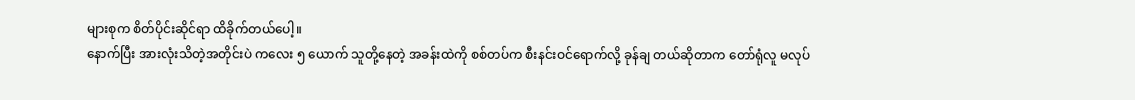များစုက စိတ်ပိုင်းဆိုင်ရာ ထိခိုက်တယ်ပေါ့။
နောက်ပြီး အားလုံးသိတဲ့အတိုင်းပဲ ကလေး ၅ ယောက် သူတို့နေတဲ့ အခန်းထဲကို စစ်တပ်က စီးနင်းဝင်ရောက်လို့ ခုန်ချ တယ်ဆိုတာက တော်ရုံလူ မလုပ်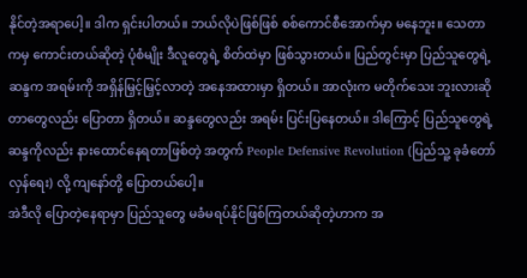နိုင်တဲ့အရာပေါ့။ ဒါက ရှင်းပါတယ်။ ဘယ်လိုပဲဖြစ်ဖြစ် စစ်ကောင်စီအောက်မှာ မနေဘူး။ သေတာကမှ ကောင်းတယ်ဆိုတဲ့ ပုံစံမျိုး ဒီလူတွေရဲ့ စိတ်ထဲမှာ ဖြစ်သွားတယ်။ ပြည်တွင်းမှာ ပြည်သူတွေရဲ့ ဆန္ဒက အရမ်းကို အရှိန်မြှင့်မြှင့်လာတဲ့ အနေအထားမှာ ရှိတယ်။ အာလုံးက မတိုက်သေး ဘူးလားဆိုတာတွေလည်း ပြောတာ ရှိတယ်။ ဆန္ဒတွေလည်း အရမ်း ပြင်းပြနေတယ်။ ဒါကြောင့် ပြည်သူတွေရဲ့ ဆန္ဒကိုလည်း နားထောင်နေရတာဖြစ်တဲ့ အတွက် People Defensive Revolution (ပြည်သူ့ ခုခံတော်လှန်ရေး) လို့ ကျနော်တို့ ပြောတယ်ပေါ့။
အဲဒီလို ပြောတဲ့နေရာမှာ ပြည်သူတွေ မခံမရပ်နိုင်ဖြစ်ကြတယ်ဆိုတဲ့ဟာက အ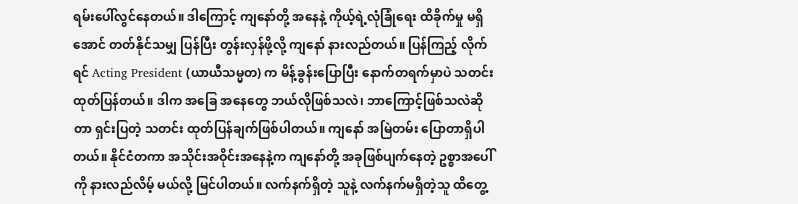ရမ်းပေါ်လွင်နေတယ်။ ဒါကြောင့် ကျနော်တို့ အနေနဲ့ ကိုယ့်ရဲ့လုံခြုံရေး ထိခိုက်မှု မရှိအောင် တတ်နိုင်သမျှ ပြန်ပြီး တွန်းလှန်ဖို့လို့ ကျနော် နားလည်တယ်။ ပြန်ကြည့် လိုက်ရင် Acting President (ယာယီသမ္မတ) က မိန့်ခွန်းပြောပြီး နောက်တရက်မှာပဲ သတင်းထုတ်ပြန်တယ်။ ဒါက အခြေ အနေတွေ ဘယ်လိုဖြစ်သလဲ၊ ဘာကြောင့်ဖြစ်သလဲဆိုတာ ရှင်းပြတဲ့ သတင်း ထုတ်ပြန်ချက်ဖြစ်ပါတယ်။ ကျနော် အမြဲတမ်း ပြောတာရှိပါတယ်။ နိုင်ငံတကာ အသိုင်းအဝိုင်းအနေနဲ့က ကျနော်တို့ အခုဖြစ်ပျက်နေတဲ့ ဥစ္စာအပေါ်ကို နားလည်လိမ့် မယ်လို့ မြင်ပါတယ်။ လက်နက်ရှိတဲ့ သူနဲ့ လက်နက်မရှိတဲ့သူ ထိတွေ့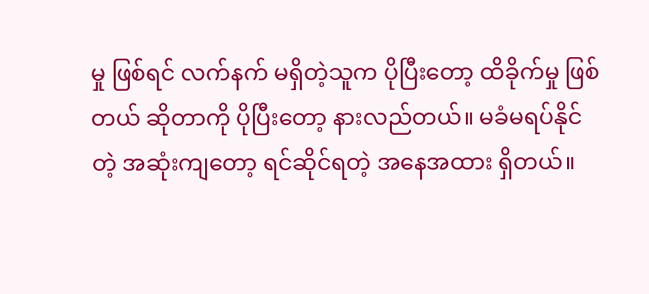မှု ဖြစ်ရင် လက်နက် မရှိတဲ့သူက ပိုပြီးတော့ ထိခိုက်မှု ဖြစ်တယ် ဆိုတာကို ပိုပြီးတော့ နားလည်တယ်။ မခံမရပ်နိုင်တဲ့ အဆုံးကျတော့ ရင်ဆိုင်ရတဲ့ အနေအထား ရှိတယ်။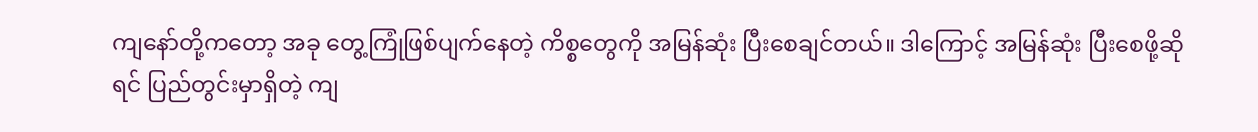ကျနော်တို့ကတော့ အခု တွေ့ကြုံဖြစ်ပျက်နေတဲ့ ကိစ္စတွေကို အမြန်ဆုံး ပြီးစေချင်တယ်။ ဒါကြောင့် အမြန်ဆုံး ပြီးစေဖို့ဆိုရင် ပြည်တွင်းမှာရှိတဲ့ ကျ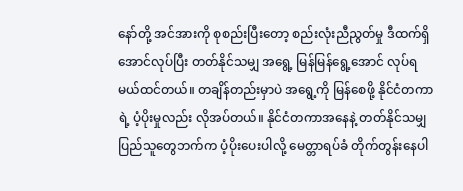နော်တို့ အင်အားကို စုစည်းပြီးတော့ စည်းလုံးညီညွတ်မှု ဒီထက်ရှိအောင်လုပ်ပြီး တတ်နိုင်သမျှ အရွေ့ မြန်မြန်ရွေ့အောင် လုပ်ရမယ်ထင်တယ်။ တချိန်တည်းမှာပဲ အရွေ့ကို မြန်စေဖို့ နိုင်ငံတကာရဲ့ ပံ့ပိုးမှုလည်း လိုအပ်တယ်။ နိုင်ငံတကာအနေနဲ့ တတ်နိုင်သမျှ ပြည်သူတွေဘက်က ပံ့ပိုးပေးပါလို့ မေတ္တာရပ်ခံ တိုက်တွန်းနေပါ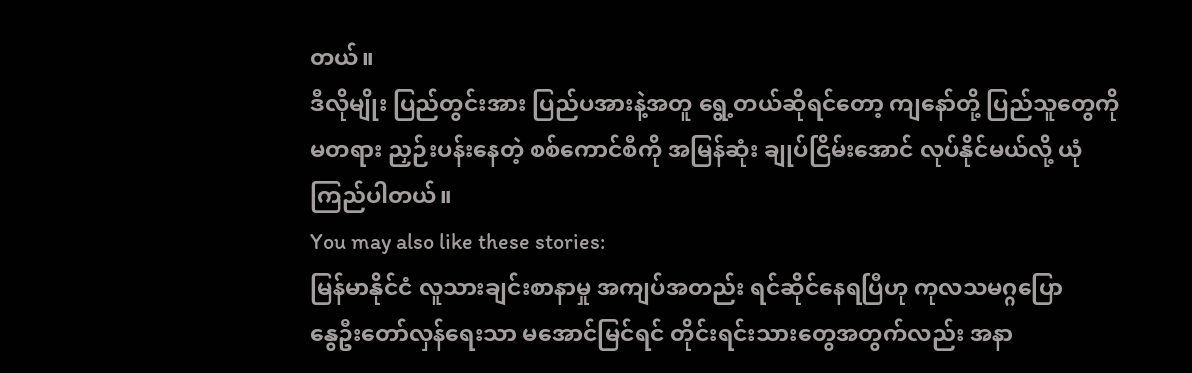တယ်။
ဒီလိုမျိုး ပြည်တွင်းအား ပြည်ပအားနဲ့အတူ ရွေ့တယ်ဆိုရင်တော့ ကျနော်တို့ ပြည်သူတွေကို မတရား ညှဉ်းပန်းနေတဲ့ စစ်ကောင်စီကို အမြန်ဆုံး ချုပ်ငြိမ်းအောင် လုပ်နိုင်မယ်လို့ ယုံကြည်ပါတယ်။
You may also like these stories:
မြန်မာနိုင်ငံ လူသားချင်းစာနာမှု အကျပ်အတည်း ရင်ဆိုင်နေရပြီဟု ကုလသမဂ္ဂပြော
နွေဦးတော်လှန်ရေးသာ မအောင်မြင်ရင် တိုင်းရင်းသားတွေအတွက်လည်း အနာ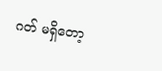ဂတ် မရှိတော့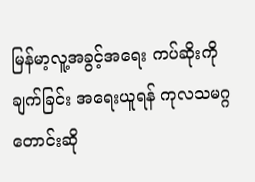မြန်မာ့လူ့အခွင့်အရေး ကပ်ဆိုးကို ချက်ခြင်း အရေးယူရန် ကုလသမဂ္ဂ တောင်းဆို